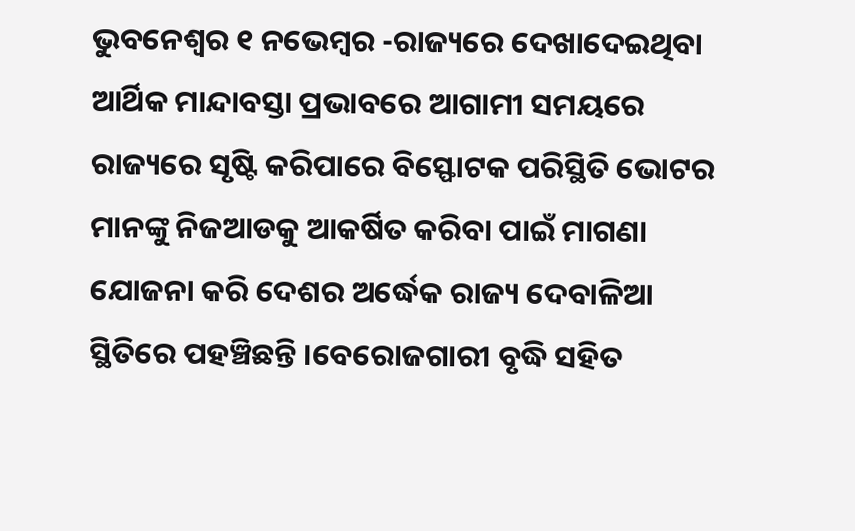ଭୁବନେଶ୍ୱର ୧ ନଭେମ୍ବର -ରାଜ୍ୟରେ ଦେଖାଦେଇଥିବା ଆର୍ଥିକ ମାନ୍ଦାବସ୍ତା ପ୍ରଭାବରେ ଆଗାମୀ ସମୟରେ ରାଜ୍ୟରେ ସୃଷ୍ଟି କରିପାରେ ବିସ୍ଫୋଟକ ପରିସ୍ଥିତି ଭୋଟର ମାନଙ୍କୁ ନିଜଆଡକୁ ଆକର୍ଷିତ କରିବା ପାଇଁ ମାଗଣା ଯୋଜନା କରି ଦେଶର ଅର୍ଦ୍ଧେକ ରାଜ୍ୟ ଦେବାଳିଆ ସ୍ଥିତିରେ ପହଞ୍ଚିଛନ୍ତି ।ବେରୋଜଗାରୀ ବୃଦ୍ଧି ସହିତ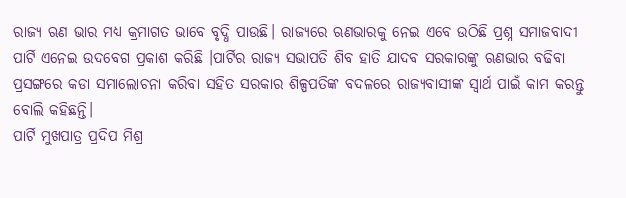ରାଜ୍ୟ ଋଣ ଭାର ମଧ୍ୟ କ୍ରମାଗତ ଭାବେ ବୃଦ୍ଧି ପାଉଛି। ରାଜ୍ୟରେ ଋଣଭାରକୁ ନେଇ ଏବେ ଉଠିଛି ପ୍ରଶ୍ନ ସମାଜବାଦୀ ପାର୍ଟି ଏନେଇ ଉଦବେଗ ପ୍ରକାଶ କରିଛି ।ପାର୍ଟିର ରାଜ୍ୟ ସଭାପତି ଶିବ ହାତି ଯାଦବ ସରକାରଙ୍କୁ ଋଣଭାର ବଢିବା ପ୍ରସଙ୍ଗରେ କଡା ସମାଲୋଚନା କରିବା ସହିତ ସରକାର ଶିଳ୍ପପତିଙ୍କ ବଦଳରେ ରାଜ୍ୟବାସୀଙ୍କ ସ୍ୱାର୍ଥ ପାଇଁ କାମ କରନ୍ତୁ ବୋଲି କହିଛନ୍ତି।
ପାର୍ଟି ମୁଖପାତ୍ର ପ୍ରଦିପ ମିଶ୍ର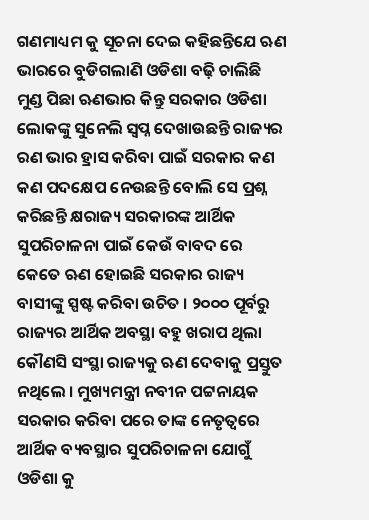ଗଣମାଧ୍ୟମ କୁ ସୂଚନା ଦେଇ କହିଛନ୍ତିଯେ ଋଣ ଭାରରେ ବୁଡିଗଲାଣି ଓଡିଶା ବଢ଼ି ଚାଲିଛି ମୁଣ୍ଡ ପିଛା ଋଣଭାର କିନ୍ତୁ ସରକାର ଓଡିଶା ଲୋକଙ୍କୁ ସୁନେଲି ସ୍ବପ୍ନ ଦେଖାଉଛନ୍ତି ରାଜ୍ୟର ରଣ ଭାର ହ୍ରାସ କରିବା ପାଇଁ ସରକାର କଣ କଣ ପଦକ୍ଷେପ ନେଉଛନ୍ତି ବୋଲି ସେ ପ୍ରଶ୍ନ କରିଛନ୍ତି କ୍ଷରାଜ୍ୟ ସରକାରଙ୍କ ଆର୍ଥିକ ସୁପରିଚାଳନା ପାଇଁ କେଉଁ ବାବଦ ରେ କେତେ ଋଣ ହୋଇଛି ସରକାର ରାଜ୍ୟ ବାସୀଙ୍କୁ ସ୍ପଷ୍ଟ କରିବା ଉଚିତ । ୨୦୦୦ ପୂର୍ବରୁ ରାଜ୍ୟର ଆର୍ଥିକ ଅବସ୍ଥା ବହୁ ଖରାପ ଥିଲା କୌଣସି ସଂସ୍ଥା ରାଜ୍ୟକୁ ଋଣ ଦେବାକୁ ପ୍ରସ୍ତୁତ ନଥିଲେ । ମୁଖ୍ୟମନ୍ତ୍ରୀ ନବୀନ ପଟ୍ଟନାୟକ ସରକାର କରିବା ପରେ ତାଙ୍କ ନେତୃତ୍ବରେ ଆର୍ଥିକ ବ୍ୟବସ୍ଥାର ସୁପରିଚାଳନା ଯୋଗୁଁ ଓଡିଶା କୁ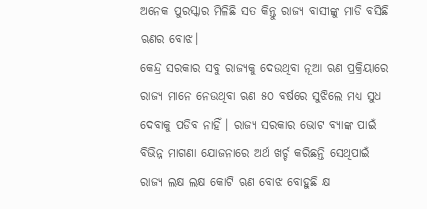ଅନେକ ପୁରସ୍କାର ମିଳିଛି ସତ କିନ୍ତୁ ରାଜ୍ୟ ବାସୀଙ୍କୁ ମାଡି ବସିଛି ଋଣର ବୋଝ।
କେନ୍ଦ୍ର ସରକାର ସବୁ ରାଜ୍ୟକୁ ଦେଉଥିବା ନୂଆ ଋଣ ପ୍ରକ୍ରିୟାରେ ରାଜ୍ୟ ମାନେ ନେଉଥିବା ଋଣ ୫୦ ବର୍ଷରେ ସୁଝିଲେ ମଧ୍ୟ ସୁଧ ଦେବାକୁ ପଡିବ ନାହିଁ । ରାଜ୍ୟ ସରକାର ଭୋଟ ବ୍ୟାଙ୍କ ପାଇଁ ବିଭିନ୍ନ ମାଗଣା ଯୋଜନାରେ ଅର୍ଥ ଖର୍ଚ୍ଚ କରିଛନ୍ତି ସେଥିପାଇଁ ରାଜ୍ୟ ଲକ୍ଷ ଲକ୍ଷ କୋଟି ଋଣ ବୋଝ ବୋହୁଛି କ୍ଷ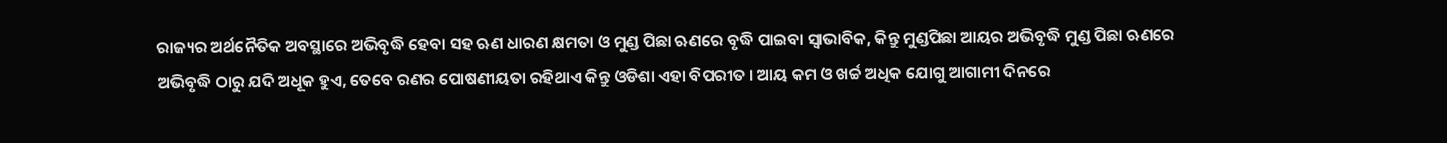ରାଜ୍ୟର ଅର୍ଥନୈତିକ ଅବସ୍ଥାରେ ଅଭିବୃଦ୍ଧି ହେବା ସହ ଋଣ ଧାରଣ କ୍ଷମତା ଓ ମୁଣ୍ଡ ପିଛା ଋଣରେ ବୃଦ୍ଧି ପାଇବା ସ୍ବାଭାବିକ, କିନ୍ତୁ ମୁଣ୍ଡପିଛା ଆୟର ଅଭିବୃଦ୍ଧି ମୁଣ୍ଡ ପିଛା ଋଣରେ ଅଭିବୃଦ୍ଧି ଠାରୁ ଯଦି ଅଧୂକ ହୁଏ, ତେବେ ରଣର ପୋଷଣୀୟତା ରହିଥାଏ କିନ୍ତୁ ଓଡିଶା ଏହା ବିପରୀତ । ଆୟ କମ ଓ ଖର୍ଚ୍ଚ ଅଧିକ ଯୋଗୁ ଆଗାମୀ ଦିନରେ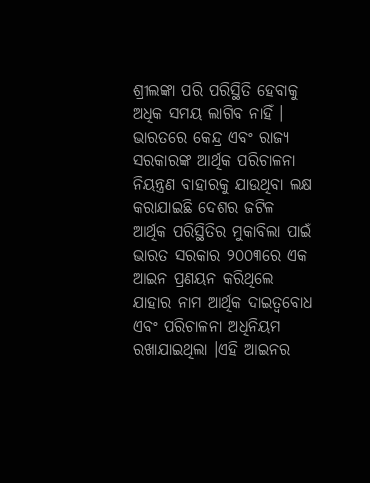ଶ୍ରୀଲଙ୍କା ପରି ପରିସ୍ଥିତି ହେବାକୁ ଅଧିକ ସମୟ ଲାଗିବ ନାହିଁ । ଭାରତରେ କେନ୍ଦ୍ର ଏବଂ ରାଜ୍ୟ ସରକାରଙ୍କ ଆର୍ଥିକ ପରିଚାଳନା ନିୟନ୍ତ୍ରଣ ବାହାରକୁ ଯାଉଥିବା ଲକ୍ଷ କରାଯାଇଛି ଦେଶର ଜଟିଳ ଆର୍ଥିକ ପରିସ୍ଥିତିର ମୁକାବିଲା ପାଇଁ ଭାରତ ସରକାର ୨୦୦୩ରେ ଏକ ଆଇନ ପ୍ରଣୟନ କରିଥିଲେ ଯାହାର ନାମ ଆର୍ଥିକ ଦାଇତ୍ୱବୋଧ ଏବଂ ପରିଚାଳନା ଅଧିନିୟମ ରଖାଯାଇଥିଲା ।ଏହି ଆଇନର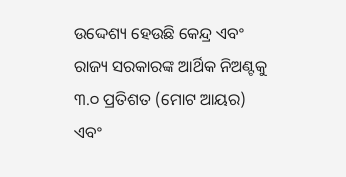ଉଦ୍ଦେଶ୍ୟ ହେଉଛି କେନ୍ଦ୍ର ଏବଂ ରାଜ୍ୟ ସରକାରଙ୍କ ଆର୍ଥିକ ନିଅଣ୍ଟକୁ ୩.୦ ପ୍ରତିଶତ (ମୋଟ ଆୟର) ଏବଂ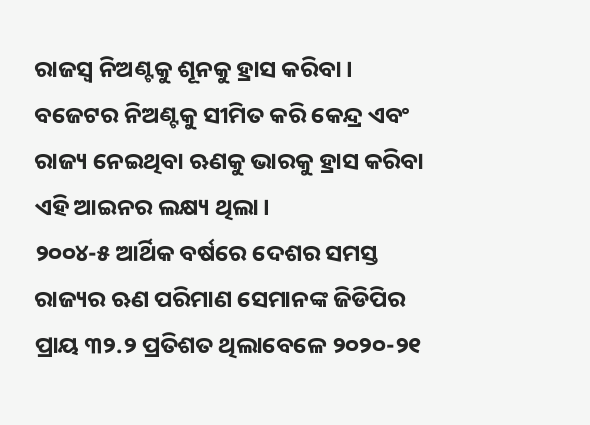ରାଜସ୍ୱ ନିଅଣ୍ଟକୁ ଶୂନକୁ ହ୍ରାସ କରିବା। ବଜେଟର ନିଅଣ୍ଟକୁ ସୀମିତ କରି କେନ୍ଦ୍ର ଏବଂ ରାଜ୍ୟ ନେଇଥିବା ଋଣକୁ ଭାରକୁ ହ୍ରାସ କରିବା ଏହି ଆଇନର ଲକ୍ଷ୍ୟ ଥିଲା।
୨୦୦୪-୫ ଆର୍ଥିକ ବର୍ଷରେ ଦେଶର ସମସ୍ତ ରାଜ୍ୟର ଋଣ ପରିମାଣ ସେମାନଙ୍କ ଜିଡିପିର ପ୍ରାୟ ୩୨.୨ ପ୍ରତିଶତ ଥିଲାବେଳେ ୨୦୨୦-୨୧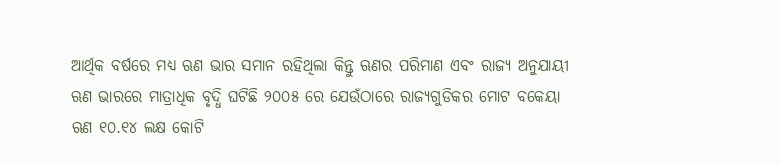ଆର୍ଥିକ ବର୍ଷରେ ମଧ୍ୟ ଋଣ ଭାର ସମାନ ରହିଥିଲା କିନ୍ତୁ ଋଣର ପରିମାଣ ଏବଂ ରାଜ୍ୟ ଅନୁଯାୟୀ ଋଣ ଭାରରେ ମାତ୍ରାଧିକ ବୃଦ୍ଧି ଘଟିଛି ୨୦୦୫ ରେ ଯେଉଁଠାରେ ରାଜ୍ୟଗୁଡିକର ମୋଟ ବକେୟା ଋଣ ୧୦.୧୪ ଲକ୍ଷ କୋଟି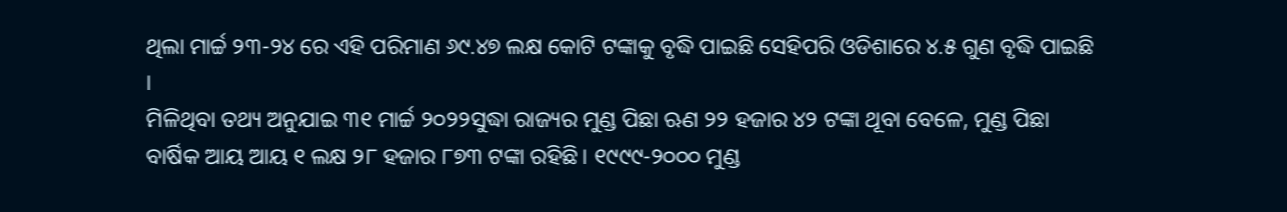ଥିଲା ମାର୍ଚ୍ଚ ୨୩-୨୪ ରେ ଏହି ପରିମାଣ ୬୯.୪୭ ଲକ୍ଷ କୋଟି ଟଙ୍କାକୁ ବୃଦ୍ଧି ପାଇଛି ସେହିପରି ଓଡିଶାରେ ୪.୫ ଗୁଣ ବୃଦ୍ଧି ପାଇଛି ।
ମିଳିଥିବା ତଥ୍ୟ ଅନୁଯାଇ ୩୧ ମାର୍ଚ୍ଚ ୨୦୨୨ସୁଦ୍ଧା ରାଜ୍ୟର ମୁଣ୍ଡ ପିଛା ଋଣ ୨୨ ହଜାର ୪୨ ଟଙ୍କା ଥୂବା ବେଳେ, ମୁଣ୍ଡ ପିଛା ବାର୍ଷିକ ଆୟ ଆୟ ୧ ଲକ୍ଷ ୨୮ ହଜାର ୮୭୩ ଟଙ୍କା ରହିଛି। ୧୯୯୯-୨୦୦୦ ମୁଣ୍ଡ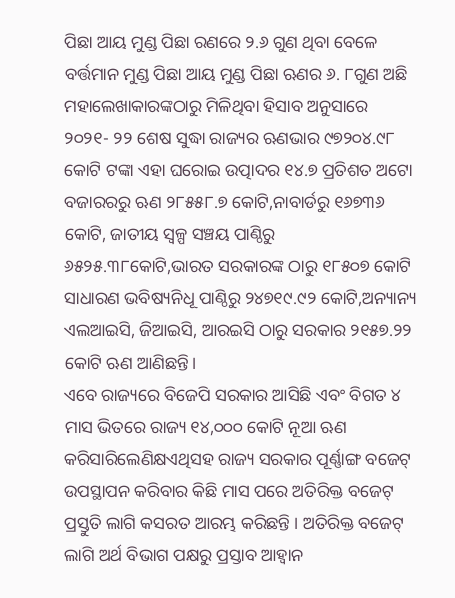ପିଛା ଆୟ ମୁଣ୍ଡ ପିଛା ରଣରେ ୨.୬ ଗୁଣ ଥିବା ବେଳେ ବର୍ତ୍ତମାନ ମୁଣ୍ଡ ପିଛା ଆୟ ମୁଣ୍ଡ ପିଛା ଋଣର ୬. ୮ଗୁଣ ଅଛି ମହାଲେଖାକାରଙ୍କଠାରୁ ମିଳିଥିବା ହିସାବ ଅନୁସାରେ ୨୦୨୧- ୨୨ ଶେଷ ସୁଦ୍ଧା ରାଜ୍ୟର ଋଣଭାର ୯୭୨୦୪.୯୮ କୋଟି ଟଙ୍କା ଏହା ଘରୋଇ ଉତ୍ପାଦର ୧୪.୭ ପ୍ରତିଶତ ଅଟୋ ବଜାରରରୁ ଋଣ ୨୮୫୫୮.୭ କୋଟି,ନାବାର୍ଡରୁ ୧୬୭୩୬ କୋଟି, ଜାତୀୟ ସ୍ବଳ୍ପ ସଞ୍ଚୟ ପାଣ୍ଠିରୁ ୬୫୨୫.୩୮କୋଟି,ଭାରତ ସରକାରଙ୍କ ଠାରୁ ୧୮୫୦୭ କୋଟି ସାଧାରଣ ଭବିଷ୍ୟନିଧୂ ପାଣ୍ଠିରୁ ୨୪୭୧୯.୯୨ କୋଟି,ଅନ୍ୟାନ୍ୟ ଏଲଆଇସି, ଜିଆଇସି, ଆରଇସି ଠାରୁ ସରକାର ୨୧୫୭.୨୨ କୋଟି ଋଣ ଆଣିଛନ୍ତି।
ଏବେ ରାଜ୍ୟରେ ବିଜେପି ସରକାର ଆସିଛି ଏବଂ ବିଗତ ୪ ମାସ ଭିତରେ ରାଜ୍ୟ ୧୪,୦୦୦ କୋଟି ନୂଆ ଋଣ କରିସାରିଲେଣିକ୍ଷଏଥିସହ ରାଜ୍ୟ ସରକାର ପୂର୍ଣ୍ଣାଙ୍ଗ ବଜେଟ୍ ଉପସ୍ଥାପନ କରିବାର କିଛି ମାସ ପରେ ଅତିରିକ୍ତ ବଜେଟ୍ ପ୍ରସ୍ତୁତି ଲାଗି କସରତ ଆରମ୍ଭ କରିଛନ୍ତି । ଅତିରିକ୍ତ ବଜେଟ୍ ଲାଗି ଅର୍ଥ ବିଭାଗ ପକ୍ଷରୁ ପ୍ରସ୍ତାବ ଆହ୍ବାନ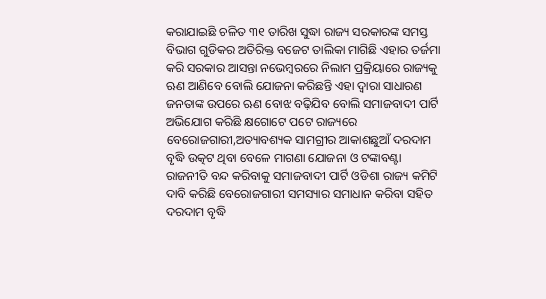କରାଯାଇଛି ଚଳିତ ୩୧ ତାରିଖ ସୁଦ୍ଧା ରାଜ୍ୟ ସରକାରଙ୍କ ସମସ୍ତ ବିଭାଗ ଗୁଡିକର ଅତିରିକ୍ତ ବଜେଟ ତାଲିକା ମାଗିଛି ଏହାର ତର୍ଜମା କରି ସରକାର ଆସନ୍ତା ନଭେମ୍ବରରେ ନିଲାମ ପ୍ରକ୍ରିୟାରେ ରାଜ୍ୟକୁ ଋଣ ଆଣିବେ ବୋଲି ଯୋଜନା କରିଛନ୍ତି ଏହା ଦ୍ୱାରା ସାଧାରଣ ଜନତାଙ୍କ ଉପରେ ଋଣ ବୋଝ ବଢ଼ିଯିବ ବୋଲି ସମାଜବାଦୀ ପାର୍ଟି ଅଭିଯୋଗ କରିଛି କ୍ଷଗୋଟେ ପଟେ ରାଜ୍ୟରେ ବେରୋଜଗାରୀ,ଅତ୍ୟାବଶ୍ୟକ ସାମଗ୍ରୀର ଆକାଶଛୁଆଁ ଦରଦାମ ବୃଦ୍ଧି ଉତ୍କଟ ଥିବା ବେଳେ ମାଗଣା ଯୋଜନା ଓ ଟଙ୍କାବଣ୍ଟା ରାଜନୀତି ବନ୍ଦ କରିବାକୁ ସମାଜବାଦୀ ପାର୍ଟି ଓଡିଶା ରାଜ୍ୟ କମିଟି ଦାବି କରିଛି ବେରୋଜଗାରୀ ସମସ୍ୟାର ସମାଧାନ କରିବା ସହିତ ଦରଦାମ ବୃଦ୍ଧି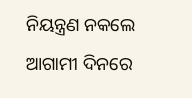ନିୟନ୍ତ୍ରଣ ନକଲେ ଆଗାମୀ ଦିନରେ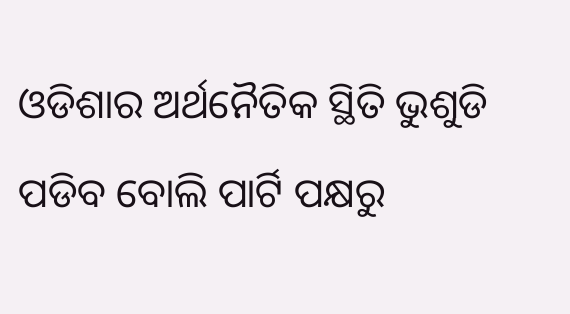ଓଡିଶାର ଅର୍ଥନୈତିକ ସ୍ଥିତି ଭୁଶୁଡି ପଡିବ ବୋଲି ପାର୍ଟି ପକ୍ଷରୁ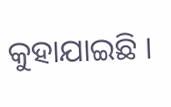କୁହାଯାଇଛି ।